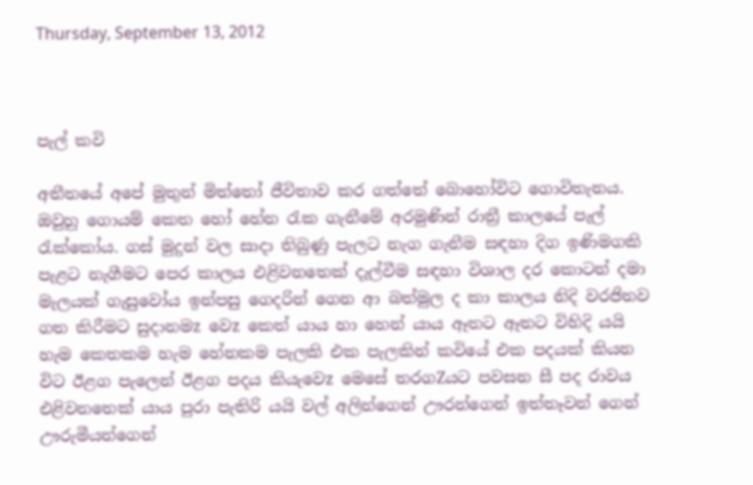Thursday, September 13, 2012



පැල් කවි

අතීතයේ අපේ මුතුන් මිත්තෝ ජීවිතාව කර ගත්තේ බොහෝවිට ගොවිතැනය. ඔවුහු ගොයම් කෙත හෝ හේන රැක ගැනීමේ අරමුණින් රාත්‍රී කාලයේ පැල් රැක්කෝය. ගස් මුදුන් වල සාදා තිබුණු පැලට නැග ගැනීම සඳහා දිග ඉණිමගකි පැළට නැගීමට පෙර කාලය එළිවනතෙක් දැල්වීම සඳහා විශාල දර කොටන් දමා මැලයක් ගැසුවෝය ඉන්පසු ගෙදරින් ගෙන ආ බත්මුල ද කා කාලය නිදි වරජිතව ගත කිරීමට සුදානමz වෙz කෙත් යාය හා හෙන් යාය ඈතට ඈතට විහිදි යයි
හැම කෙතකම හැම හේනකම පැලකි එක පැලකින් කවියේ එක පදයක් කියන විට ඊළග පැලෙන් ඊළග පදය කියැවෙz මෙසේ තරගZයට පවසන සී පද රාවය එළිවනතෙක් යාය පුරා පැතිරි යයි වල් අලින්ගෙන් ඌරන්ගෙන් ඉත්තෑවන් ගෙන් ඌරුමීයන්ගෙන්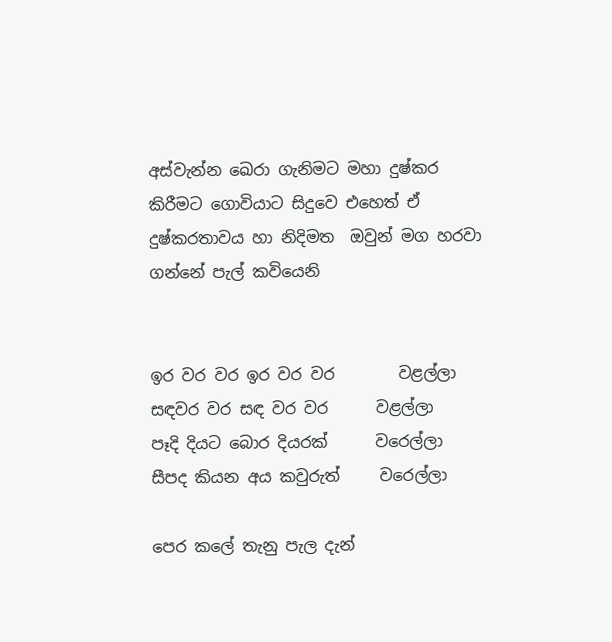අස්වැන්න ඛෙරා ගැනිමට මහා දුෂ්කර කිරීමට ගොවියාට සිදුවෙ එහෙත් ඒ දුෂ්කරතාවය හා නිදිමත  ඔවුන් මග හරවා ගන්නේ පැල් කවියෙනි


ඉර වර වර ඉර වර වර        වළල්ලා
සඳවර වර සඳ වර වර      වළල්ලා
පෑදි දියට බොර දියරක්      වරෙල්ලා
සීපද කියන අය කවුරුත්     වරෙල්ලා

පෙර කලේ තැනු පැල දැන්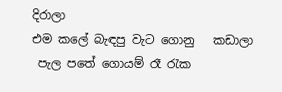දිරාලා                                                              එම කලේ බැඳපු වැට ගොනු   කඩාලා
 පැල පතේ ගොයම් රෑ රැක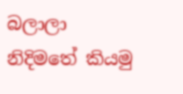බලාලා                                                       නිදිමතේ කියමු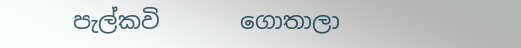පැල්කවි       ගොතාලා